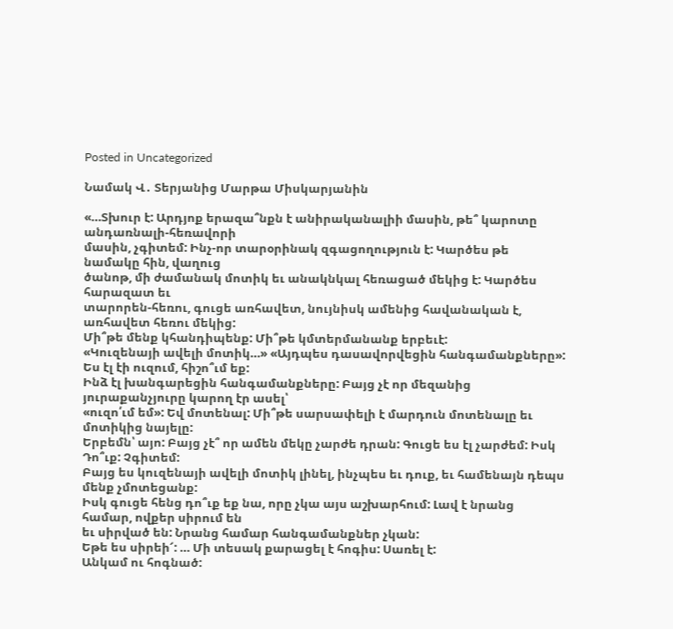Posted in Uncategorized

Նամակ Վ․ Տերյանից Մարթա Միսկարյանին

«…Տխուր է: Արդյոք երազա՞նքն է անիրականալիի մասին, թե՞ կարոտը անդառնալի-հեռավորի
մասին, չգիտեմ: Ինչ-որ տարօրինակ զգացողություն է: Կարծես թե նամակը հին, վաղուց
ծանոթ, մի ժամանակ մոտիկ եւ անակնկալ հեռացած մեկից է: Կարծես հարազատ եւ
տարորեն-հեռու, գուցե առհավետ, նույնիսկ ամենից հավանական է, առհավետ հեռու մեկից:
Մի՞թե մենք կհանդիպենք: Մի՞թե կմտերմանանք երբեւէ:
«Կուզենայի ավելի մոտիկ…» «Այդպես դասավորվեցին հանգամանքները»:
Ես էլ էի ուզում, հիշո՞ւմ եք:
Ինձ էլ խանգարեցին հանգամանքները: Բայց չէ որ մեզանից յուրաքանչյուրը կարող էր ասել՝
«ուզո՛ւմ եմ»: Եվ մոտենալ: Մի՞թե սարսափելի է մարդուն մոտենալը եւ մոտիկից նայելը:
Երբեմն՝ այո: Բայց չէ՞ որ ամեն մեկը չարժե դրան: Գուցե ես էլ չարժեմ: Իսկ Դո՞ւք: Չգիտեմ:
Բայց ես կուզենայի ավելի մոտիկ լինել, ինչպես եւ դուք, եւ համենայն դեպս մենք չմոտեցանք:
Իսկ գուցե հենց դո՞ւք եք նա, որը չկա այս աշխարհում: Լավ է նրանց համար, ովքեր սիրում են
եւ սիրված են: Նրանց համար հանգամանքներ չկան:
Եթե ես սիրեի՜: … Մի տեսակ քարացել է հոգիս: Սառել է:
Անկամ ու հոգնած: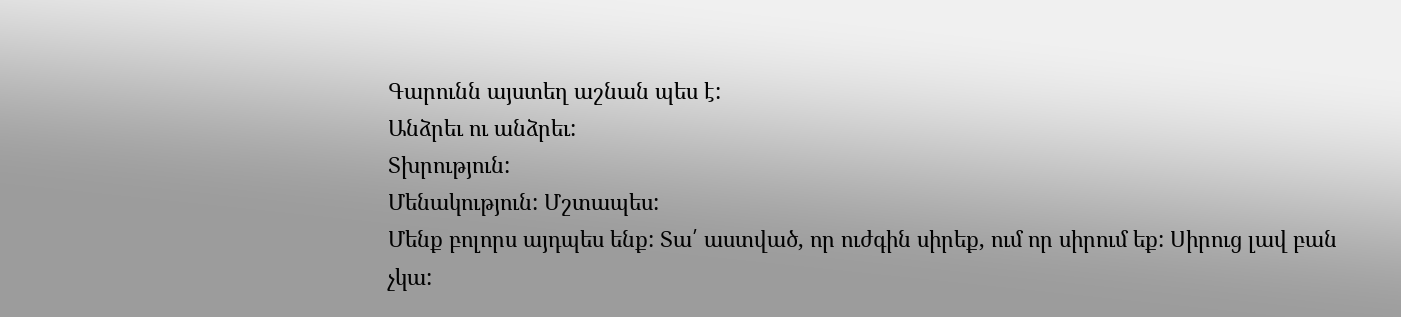Գարունն այստեղ աշնան պես է:
Անձրեւ ու անձրեւ:
Տխրություն:
Մենակություն: Մշտապես:
Մենք բոլորս այդպես ենք: Տա՛ աստված, որ ուժգին սիրեք, ում որ սիրում եք: Սիրուց լավ բան
չկա: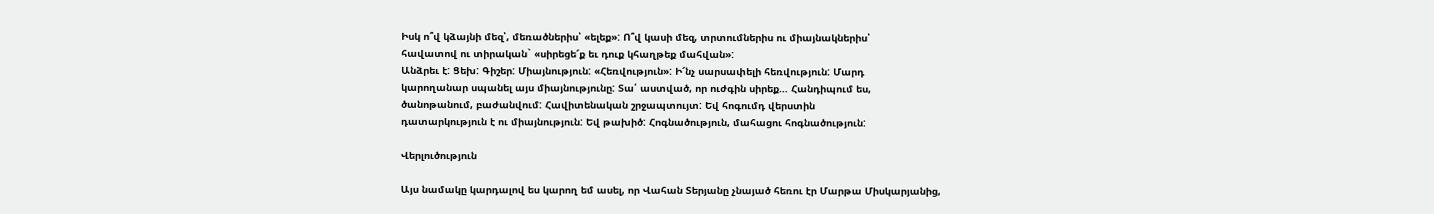Իսկ ո՞վ կձայնի մեզ՝, մեռածներիս՝ «ելեք»: Ո՞վ կասի մեզ, տրտումներիս ու միայնակներիս՝
հավատով ու տիրական` «սիրեցե՜ք եւ դուք կհաղթեք մահվան»:
Անձրեւ է: Ցեխ: Գիշեր: Միայնություն: «Հեռվություն»: Ի՜նչ սարսափելի հեռվություն: Մարդ
կարողանար սպանել այս միայնությունը: Տա՛ աստված, որ ուժգին սիրեք… Հանդիպում ես,
ծանոթանում, բաժանվում: Հավիտենական շրջապտույտ: Եվ հոգումդ վերստին
դատարկություն է ու միայնություն: Եվ թախիծ: Հոգնածություն, մահացու հոգնածություն:

Վերլուծություն

Այս նամակը կարդալով ես կարող եմ ասել, որ Վահան Տերյանը չնայած հեռու էր Մարթա Միսկարյանից,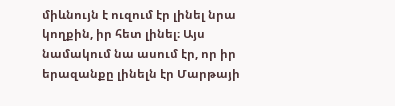միևնույն է ուզում էր լինել նրա կողքին, իր հետ լինել։ Այս նամակում նա ասում էր, որ իր երազանքը լինելն էր Մարթայի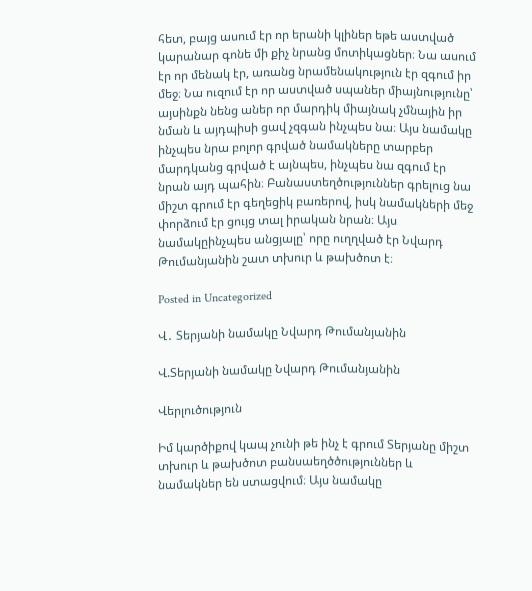հետ, բայց ասում էր որ երանի կլիներ եթե աստված կարանար գոնե մի քիչ նրանց մոտիկացներ։ Նա ասում էր որ մենակ էր, առանց նրամենակություն էր զգում իր մեջ։ Նա ուզում էր որ աստված սպաներ միայնությունը՝ այսինքն նենց աներ որ մարդիկ միայնակ չմնային իր նման և այդպիսի ցավ չզգան ինչպես նա։ Այս նամակը ինչպես նրա բոլոր գրված նամակները տարբեր մարդկանց գրված է այնպես, ինչպես նա զգում էր նրան այդ պահին։ Բանաստեղծություններ գրելուց նա միշտ գրում էր գեղեցիկ բառերով, իսկ նամակների մեջ փորձում էր ցույց տալ իրական նրան։ Այս նամակըինչպես անցյալը՝ որը ուղղված էր Նվարդ Թումանյանին շատ տխուր և թախծոտ է։

Posted in Uncategorized

Վ․ Տերյանի նամակը Նվարդ Թումանյանին

Վ.Տերյանի նամակը Նվարդ Թումանյանին

Վերլուծություն

Իմ կարծիքով կապ չունի թե ինչ է գրում Տերյանը միշտ տխուր և թախծոտ բանսաեղծծություններ և նամակներ են ստացվում։ Այս նամակը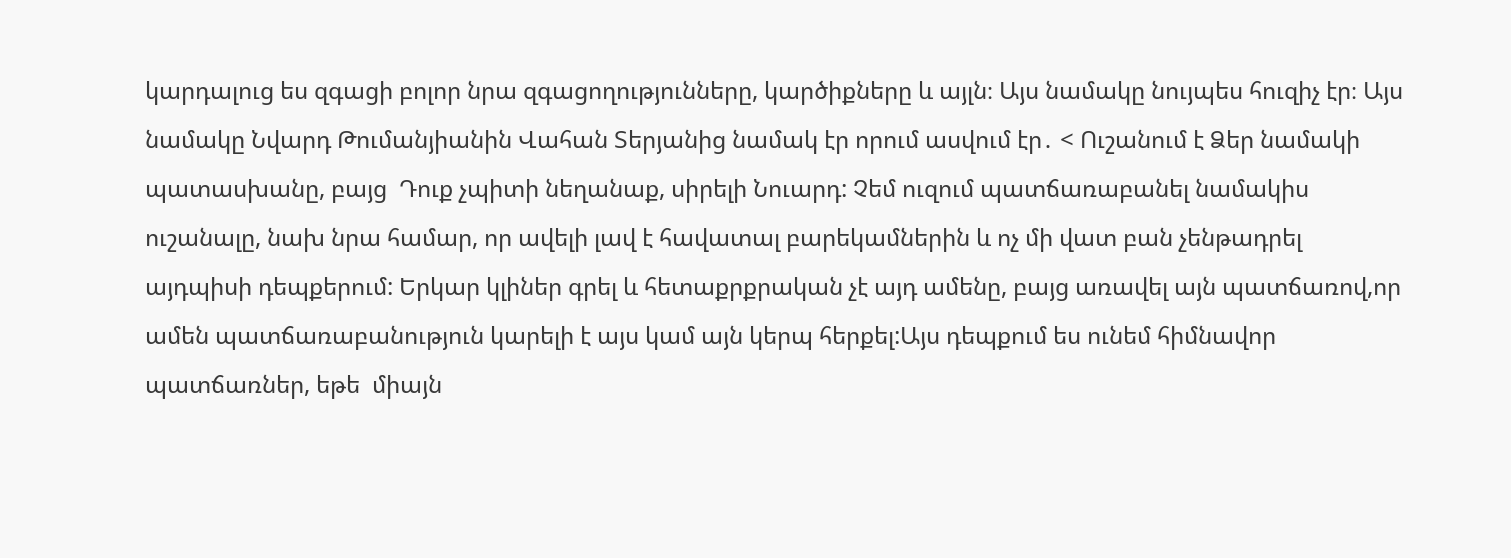կարդալուց ես զգացի բոլոր նրա զգացողությունները, կարծիքները և այլն։ Այս նամակը նույպես հուզիչ էր։ Այս նամակը Նվարդ Թումանյիանին Վահան Տերյանից նամակ էր որում ասվում էր․ < Ուշանում է Ձեր նամակի պատասխանը, բայց  Դուք չպիտի նեղանաք, սիրելի Նուարդ: Չեմ ուզում պատճառաբանել նամակիս ուշանալը, նախ նրա համար, որ ավելի լավ է հավատալ բարեկամներին և ոչ մի վատ բան չենթադրել այդպիսի դեպքերում: Երկար կլիներ գրել և հետաքրքրական չէ այդ ամենը, բայց առավել այն պատճառով,որ ամեն պատճառաբանություն կարելի է այս կամ այն կերպ հերքել:Այս դեպքում ես ունեմ հիմնավոր պատճառներ, եթե  միայն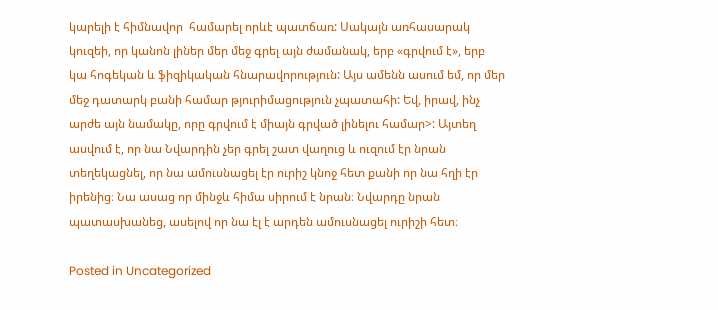կարելի է հիմնավոր  համարել որևէ պատճառ: Սակայն առհասարակ կուզեի, որ կանոն լիներ մեր մեջ գրել այն ժամանակ, երբ «գրվում է», երբ կա հոգեկան և ֆիզիկական հնարավորություն: Այս ամենն ասում եմ, որ մեր մեջ դատարկ բանի համար թյուրիմացություն չպատահի: Եվ, իրավ, ինչ արժե այն նամակը, որը գրվում է միայն գրված լինելու համար>: Այտեղ ասվում է, որ նա Նվարդին չեր գրել շատ վաղուց և ուզում էր նրան տեղեկացնել, որ նա ամուսնացել էր ուրիշ կնոջ հետ քանի որ նա հղի էր իրենից։ Նա ասաց որ մինջև հիմա սիրում է նրան։ Նվարդը նրան պատասխանեց, ասելով որ նա էլ է արդեն ամուսնացել ուրիշի հետ։

Posted in Uncategorized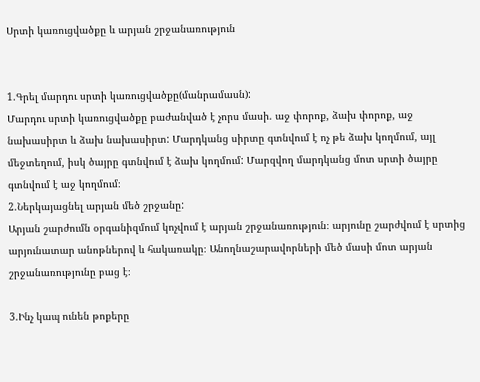Սրտի կառուցվածքը և արյան շրջանառություն


1.Գրել մարդու սրտի կառուցվածքը(մանրամասն):
Մարդու սրտի կառուցվածքը բաժանված է չորս մասի. աջ փորոք, ձախ փորոք, աջ նախասիրտ և ձախ նախասիրտ: Մարդկանց սիրտը գտնվում է ոչ թե ձախ կողմում, այլ մեջտեղում, իսկ ծայրը գտնվում է ձախ կողմում: Մարզվող մարդկանց մոտ սրտի ծայրը գտնվում է աջ կողմում։
2.Ներկայացնել արյան մեծ շրջանը:
Արյան շարժումն օրգանիզմում կոչվում է արյան շրջանառություն։ արյունը շարժվում է սրտից արյունատար անոթներով և հակառակը։ Անողնաշարավորների մեծ մասի մոտ արյան շրջանառությունը բաց է։

3.Ինչ կապ ունեն թոքերը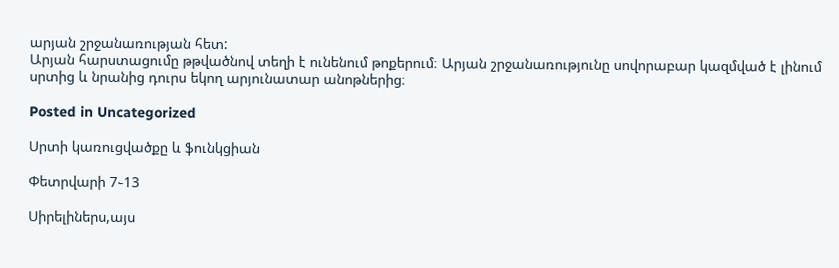արյան շրջանառության հետ:
Արյան հարստացումը թթվածնով տեղի է ունենում թոքերում։ Արյան շրջանառությունը սովորաբար կազմված է լինում սրտից և նրանից դուրս եկող արյունատար անոթներից։

Posted in Uncategorized

Սրտի կառուցվածքը և ֆունկցիան

Փետրվարի 7֊13

Սիրելիներս,այս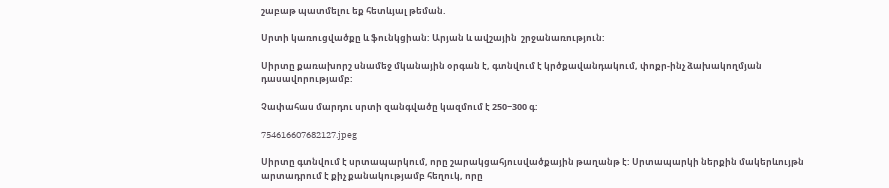շաբաթ պատմելու եք հետևյալ թեման.

Սրտի կառուցվածքը և ֆունկցիան: Արյան և ավշային  շրջանառություն:

Սիրտը քառախորշ սնամեջ մկանային օրգան է, գտնվում է կրծքավանդակում, փոքր-ինչ ձախակողմյան դասավորությամբ:

Չափահաս մարդու սրտի զանգվածը կազմում է 250−300 գ:

754616607682127.jpeg

Սիրտը գտնվում է սրտապարկում, որը շարակցահյուսվածքային թաղանթ է: Սրտապարկի ներքին մակերևույթն արտադրում է քիչ քանակությամբ հեղուկ, որը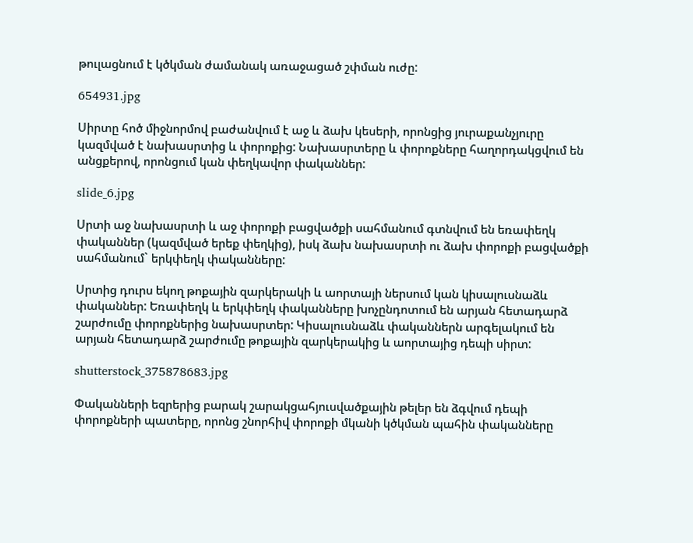թուլացնում է կծկման ժամանակ առաջացած շփման ուժը:

654931.jpg

Սիրտը հոծ միջնորմով բաժանվում է աջ և ձախ կեսերի, որոնցից յուրաքանչյուրը կազմված է նախասրտից և փորոքից: Նախասրտերը և փորոքները հաղորդակցվում են անցքերով, որոնցում կան փեղկավոր փականներ:

slide_6.jpg

Սրտի աջ նախասրտի և աջ փորոքի բացվածքի սահմանում գտնվում են եռափեղկ փականներ (կազմված երեք փեղկից), իսկ ձախ նախասրտի ու ձախ փորոքի բացվածքի սահմանում` երկփեղկ փականները:

Սրտից դուրս եկող թոքային զարկերակի և աորտայի ներսում կան կիսալուսնաձև փականներ: Եռափեղկ և երկփեղկ փականները խոչընդոտում են արյան հետադարձ շարժումը փորոքներից նախասրտեր: Կիսալուսնաձև փականներն արգելակում են արյան հետադարձ շարժումը թոքային զարկերակից և աորտայից դեպի սիրտ:

shutterstock_375878683.jpg

Փականների եզրերից բարակ շարակցահյուսվածքային թելեր են ձգվում դեպի փորոքների պատերը, որոնց շնորհիվ փորոքի մկանի կծկման պահին փականները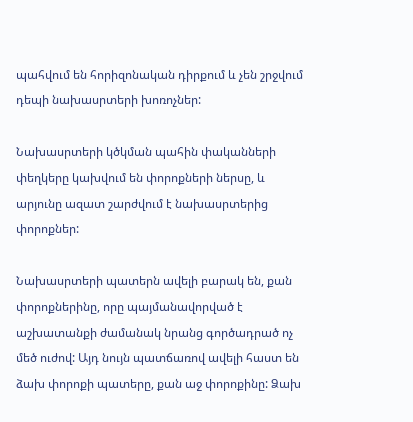պահվում են հորիզոնական դիրքում և չեն շրջվում դեպի նախասրտերի խոռոչներ:

Նախասրտերի կծկման պահին փականների փեղկերը կախվում են փորոքների ներսը, և արյունը ազատ շարժվում է նախասրտերից փորոքներ:

Նախասրտերի պատերն ավելի բարակ են, քան փորոքներինը, որը պայմանավորված է աշխատանքի ժամանակ նրանց գործադրած ոչ մեծ ուժով: Այդ նույն պատճառով ավելի հաստ են ձախ փորոքի պատերը, քան աջ փորոքինը: Ձախ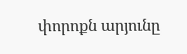փորոքն արյունը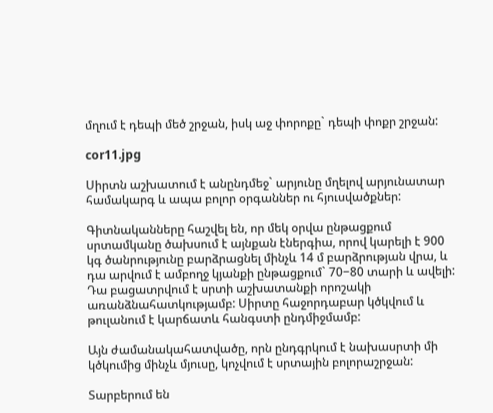մղում է դեպի մեծ շրջան, իսկ աջ փորոքը` դեպի փոքր շրջան:

cor11.jpg

Սիրտն աշխատում է անընդմեջ` արյունը մղելով արյունատար համակարգ և ապա բոլոր օրգաններ ու հյուսվածքներ:

Գիտնականները հաշվել են, որ մեկ օրվա ընթացքում սրտամկանը ծախսում է այնքան էներգիա, որով կարելի է 900 կգ ծանրությունը բարձրացնել մինչև 14 մ բարձրության վրա, և դա արվում է ամբողջ կյանքի ընթացքում` 70−80 տարի և ավելի: Դա բացատրվում է սրտի աշխատանքի որոշակի առանձնահատկությամբ: Սիրտը հաջորդաբար կծկվում և թուլանում է կարճատև հանգստի ընդմիջմամբ:

Այն ժամանակահատվածը, որն ընդգրկում է նախասրտի մի կծկումից մինչև մյուսը, կոչվում է սրտային բոլորաշրջան:

Տարբերում են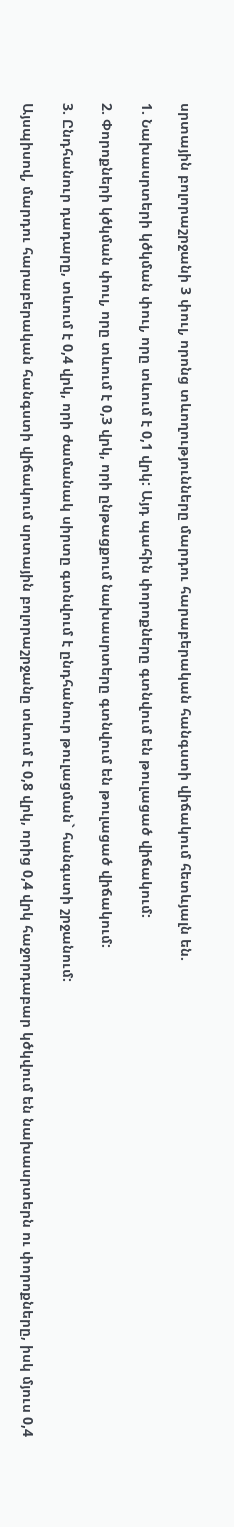սրտային բոլորաշրջանի 3 փուլ, որոնց տևողությունները մարդու հարաբերական հանգստի վիճակում հետևյալն են.

1. Նախասրտերի կծկման փուլ, որը տևում է 0,1 վրկ: Այդ պահին փորոքները գտնվում են թուլացած վիճակում:

2. Փորոքների կծկման փուլ, որը տևում է 0,3 վրկ, որի ընթացքում նախասրտերը գտնվում են թուլացած վիճակում:

3. Ընդհանուր դադարը, տևում է 0,4 վրկ, որի ժամանակ սիրտը գտնվում է ընդհանուր թուլացման` հանգստի շրջանում:

Այսպիսով, մարդու հարաբերական հանգստի վիճակում սրտային բոլորաշրջանը տևում է 0,8 վրկ, որից 0,4 վրկ հաջորդաբար կծկվում են նախասրտերն ու փորոքները, իսկ մյուս 0,4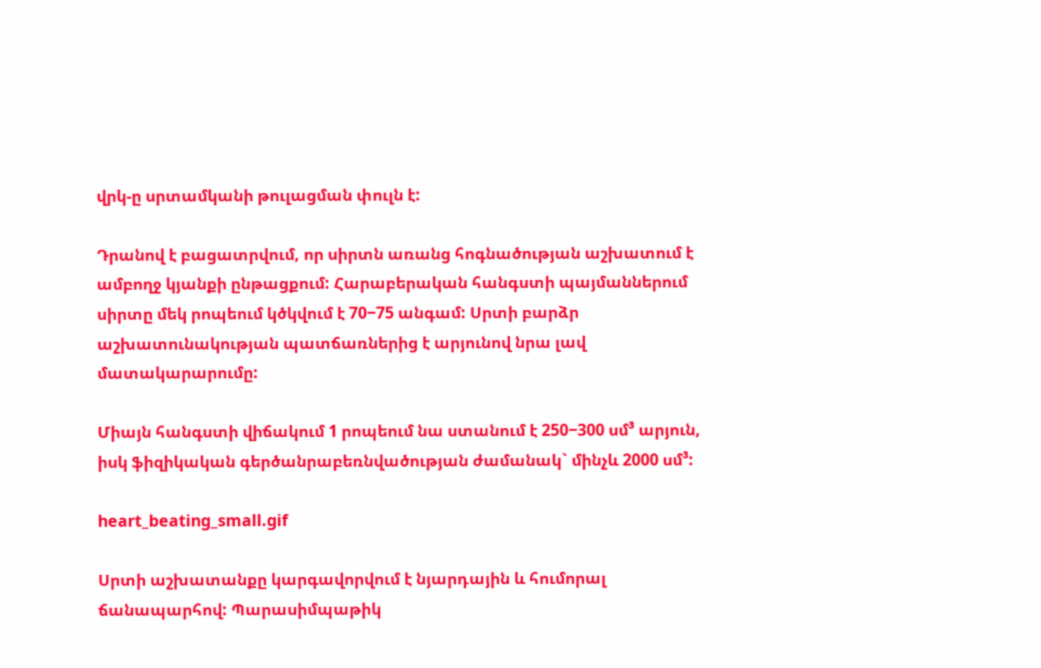վրկ-ը սրտամկանի թուլացման փուլն է:

Դրանով է բացատրվում, որ սիրտն առանց հոգնածության աշխատում է ամբողջ կյանքի ընթացքում: Հարաբերական հանգստի պայմաններում սիրտը մեկ րոպեում կծկվում է 70−75 անգամ: Սրտի բարձր աշխատունակության պատճառներից է արյունով նրա լավ մատակարարումը:

Միայն հանգստի վիճակում 1 րոպեում նա ստանում է 250−300 սմ³ արյուն, իսկ ֆիզիկական գերծանրաբեռնվածության ժամանակ` մինչև 2000 սմ³:

heart_beating_small.gif

Սրտի աշխատանքը կարգավորվում է նյարդային և հումորալ ճանապարհով: Պարասիմպաթիկ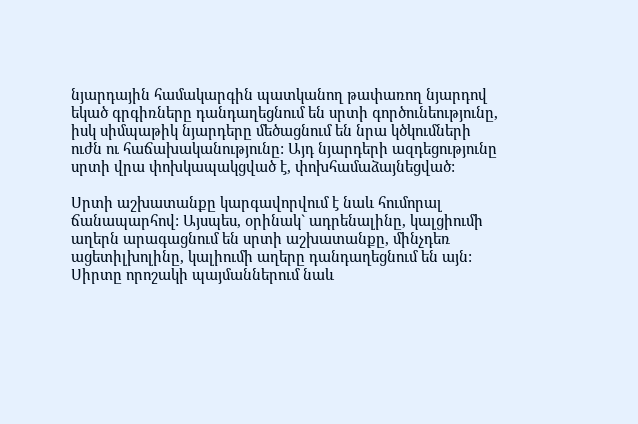նյարդային համակարգին պատկանող թափառող նյարդով եկած գրգիռները դանդաղեցնում են սրտի գործունեությունը, իսկ սիմպաթիկ նյարդերը մեծացնում են նրա կծկումների ուժն ու հաճախականությունը: Այդ նյարդերի ազդեցությունը սրտի վրա փոխկապակցված է, փոխհամաձայնեցված:

Սրտի աշխատանքը կարգավորվում է նաև հումորալ ճանապարհով: Այսպես, օրինակ` ադրենալինը, կալցիումի աղերն արագացնում են սրտի աշխատանքը, մինչդեռ ացետիլխոլինը, կալիումի աղերը դանդաղեցնում են այն: Սիրտը որոշակի պայմաններում նաև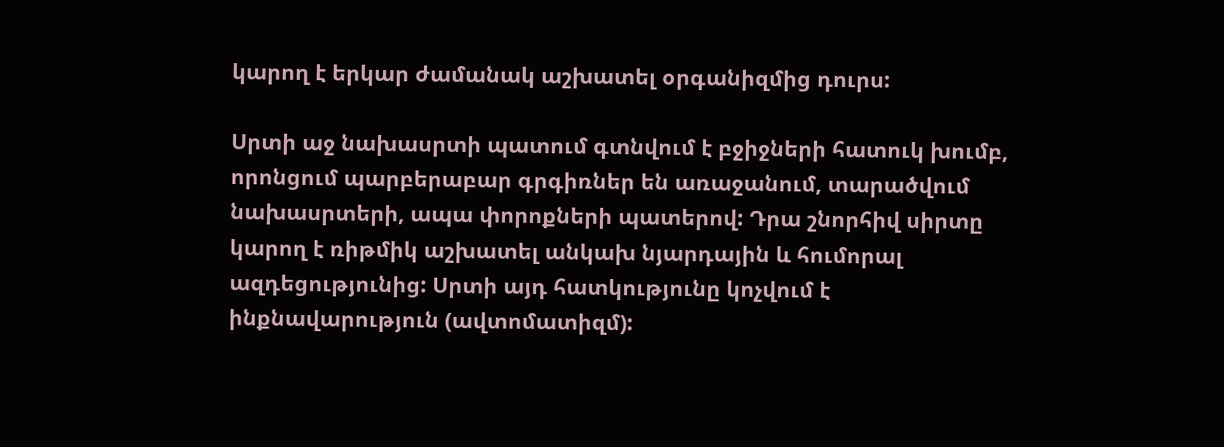կարող է երկար ժամանակ աշխատել օրգանիզմից դուրս:

Սրտի աջ նախասրտի պատում գտնվում է բջիջների հատուկ խումբ, որոնցում պարբերաբար գրգիռներ են առաջանում, տարածվում նախասրտերի, ապա փորոքների պատերով: Դրա շնորհիվ սիրտը կարող է ռիթմիկ աշխատել անկախ նյարդային և հումորալ ազդեցությունից: Սրտի այդ հատկությունը կոչվում է ինքնավարություն (ավտոմատիզմ):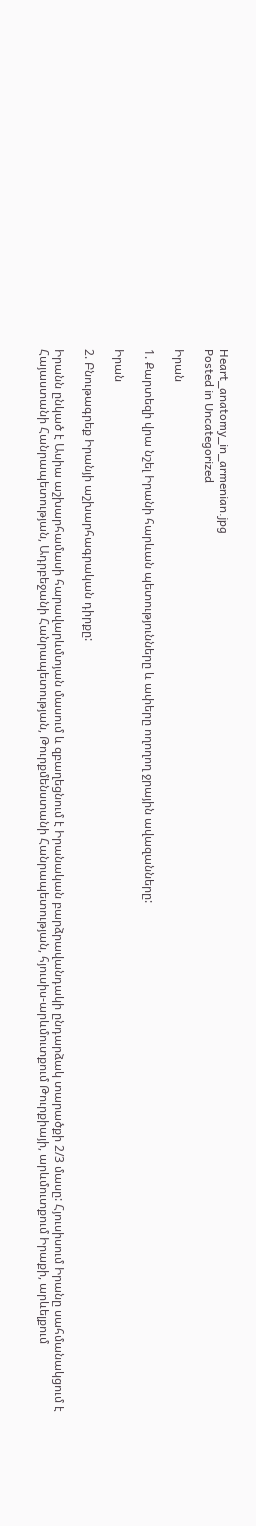Heart_anatomy_in_armenian.jpg
Posted in Uncategorized

Իրան

1. Քարտեզի վրա նշել Իրանի հարևան պետությունները և ափերը ողողող ջրային ավազանները:

Իրան

2. Բնութագրեք Իրանյի աշխարհագրական դիրքը:

Իրանն ընկած է Ասիա աշխարհամասի հարավարևմտյան մասում և զբաղեցնում է Իրանական բարձրավանդակի ընդարձակ տարածքի 2/3 մասը: Հյուսիսում Իրանը սահմանակցում է Հայաստանի Հանրապետության, Ադրբեջանի Հանրապետության, Թուրքմենստանի Հանրապետության, հյուսիս-արևմուտքում Թուրքիայի, արևմուտքում Իրաքի, արևելքում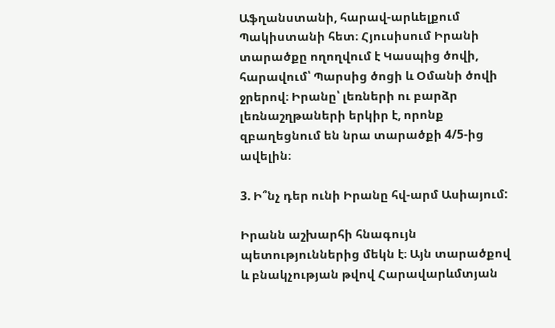Աֆղանստանի, հարավ-արևելքում Պակիստանի հետ։ Հյուսիսում Իրանի տարածքը ողողվում է Կասպից ծովի, հարավում՝ Պարսից ծոցի և Օմանի ծովի ջրերով։ Իրանը՝ լեռների ու բարձր լեռնաշղթաների երկիր է, որոնք զբաղեցնում են նրա տարածքի 4/5-ից ավելին։

3. Ի՞նչ դեր ունի Իրանը հվ-արմ Ասիայում:

Իրանն աշխարհի հնագույն պետություններից մեկն է։ Այն տարածքով և բնակչության թվով Հարավարևմտյան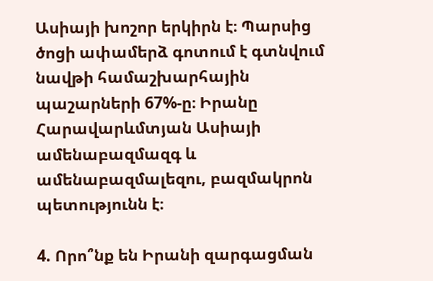Ասիայի խոշոր երկիրն է։ Պարսից ծոցի ափամերձ գոտում է գտնվում նավթի համաշխարհային պաշարների 67%-ը։ Իրանը Հարավարևմտյան Ասիայի ամենաբազմազգ և ամենաբազմալեզու, բազմակրոն պետությունն է։

4. Որո՞նք են Իրանի զարգացման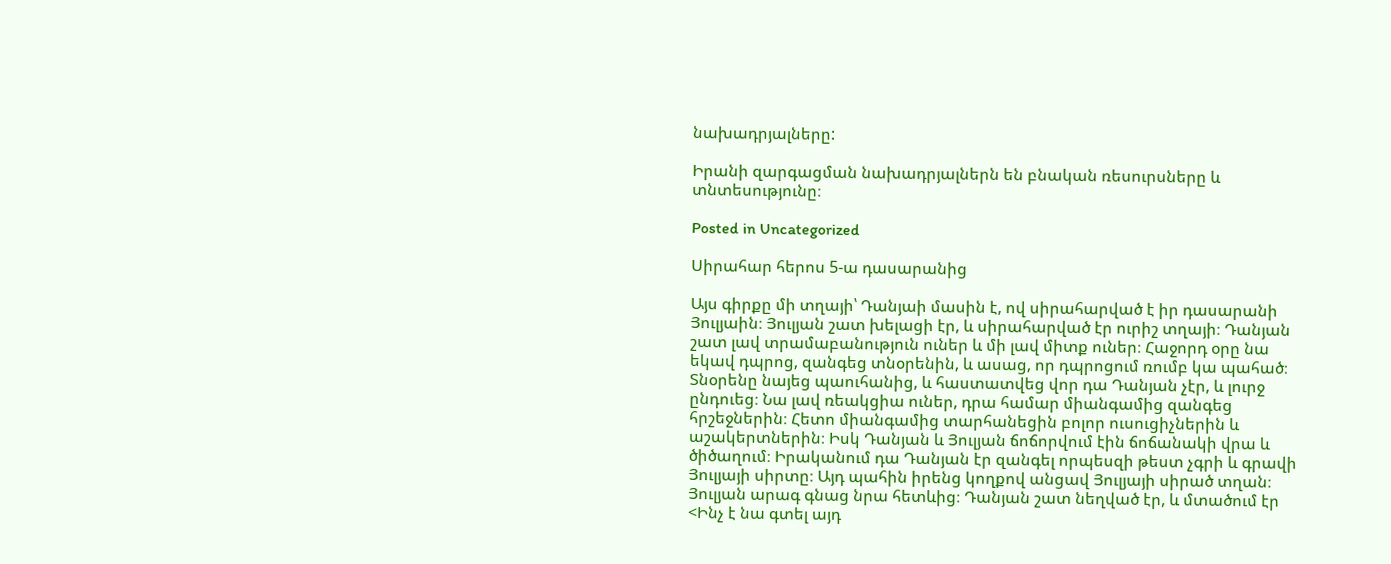նախադրյալները:

Իրանի զարգացման նախադրյալներն են բնական ռեսուրսները և տնտեսությունը։

Posted in Uncategorized

Սիրահար հերոս 5-ա դասարանից

Այս գիրքը մի տղայի՝ Դանյաի մասին է, ով սիրահարված է իր դասարանի Յուլյաին։ Յուլյան շատ խելացի էր, և սիրահարված էր ուրիշ տղայի։ Դանյան շատ լավ տրամաբանություն ուներ և մի լավ միտք ուներ։ Հաջորդ օրը նա եկավ դպրոց, զանգեց տնօրենին, և ասաց, որ դպրոցում ռումբ կա պահած։ Տնօրենը նայեց պաուհանից, և հաստատվեց վոր դա Դանյան չէր, և լուրջ ընդուեց։ Նա լավ ռեակցիա ուներ, դրա համար միանգամից զանգեց հրշեջներին։ Հետո միանգամից տարհանեցին բոլոր ուսուցիչներին և աշակերտներին։ Իսկ Դանյան և Յուլյան ճոճորվում էին ճոճանակի վրա և ծիծաղում։ Իրականում դա Դանյան էր զանգել որպեսզի թեստ չգրի և գրավի Յուլյայի սիրտը։ Այդ պահին իրենց կողքով անցավ Յուլյայի սիրած տղան։ Յուլյան արագ գնաց նրա հետևից։ Դանյան շատ նեղված էր, և մտածում էր <Ինչ է նա գտել այդ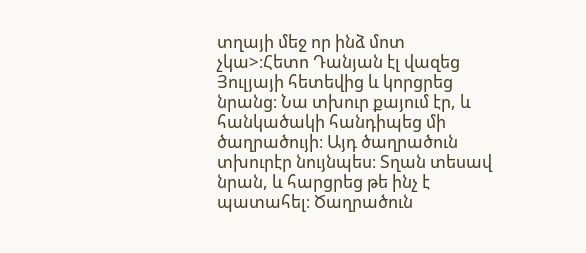տղայի մեջ որ ինձ մոտ չկա>։Հետո Դանյան էլ վազեց Յուլյայի հետեվից և կորցրեց նրանց։ Նա տխուր քայում էր, և հանկածակի հանդիպեց մի ծաղրածույի։ Այդ ծաղրածուն տխուրէր նույնպես։ Տղան տեսավ նրան, և հարցրեց թե ինչ է պատահել։ Ծաղրածուն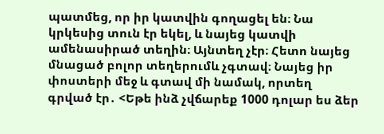պատմեց, որ իր կատվին գողացել են։ Նա կրկեսից տուն էր եկել, և նայեց կատվի ամենասիրած տեղին։ Այնտեղ չէր։ Հետո նայեց մնացած բոլոր տեղերումև չգտավ։ Նայեց իր փոստերի մեջ և գտավ մի նամակ, որտեղ գրված էր․ <Եթե ինձ չվճարեք 1000 դոլար ես ձեր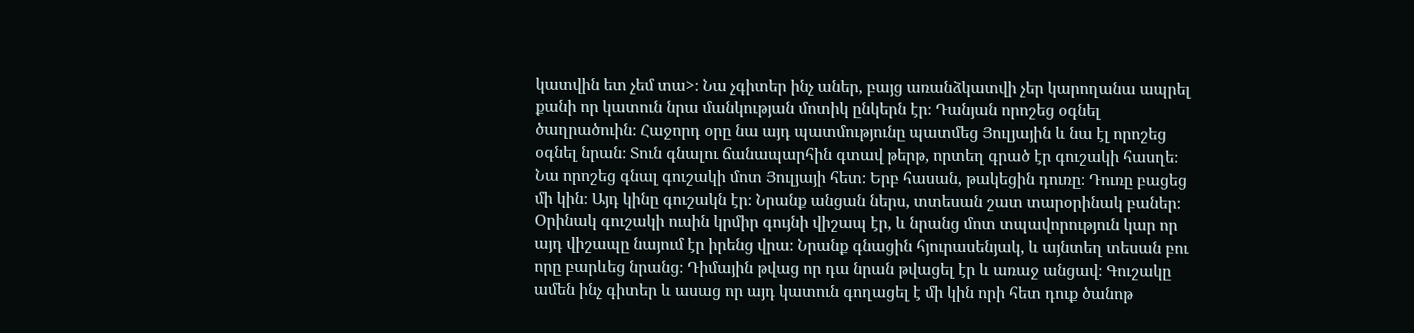կատվին ետ չեմ տա>։ Նա չգիտեր ինչ աներ, բայց առանձկատվի չեր կարողանա ապրել քանի որ կատուն նրա մանկության մոտիկ ընկերն էր։ Դանյան որոշեց օգնել ծաղրածուին։ Հաջորդ օրը նա այդ պատմությունը պատմեց Յուլյային և նա էլ որոշեց օգնել նրան։ Տուն գնալու ճանապարհին գտավ թերթ, որտեղ գրած էր գուշակի հասղե։ Նա որոշեց գնալ գուշակի մոտ Յուլյայի հետ։ Երբ հասան, թակեցին դուռը։ Դուռը բացեց մի կին։ Այդ կինը գուշակն էր։ Նրանք անցան ներս, տտեսան շատ տարօրինակ բաներ։ Օրինակ գուշակի ուսին կրմիր գույնի վիշապ էր, և նրանց մոտ տպավորություն կար որ այդ վիշապը նայում էր իրենց վրա։ Նրանք գնացին հյուրասենյակ, և այնտեղ տեսան բու որը բարևեց նրանց։ Դիմային թվաց որ դա նրան թվացել էր և առաջ անցավ։ Գուշակը ամեն ինչ գիտեր և ասաց որ այդ կատուն գողացել է մի կին որի հետ դուք ծանոթ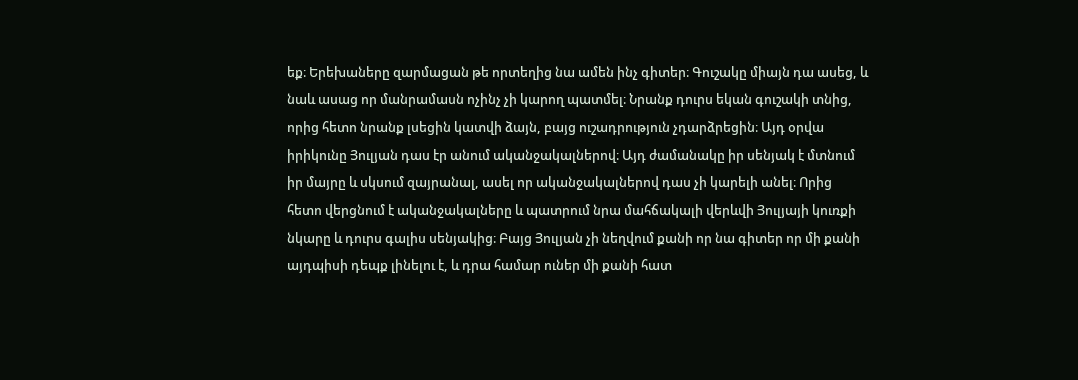եք։ Երեխաները զարմացան թե որտեղից նա ամեն ինչ գիտեր։ Գուշակը միայն դա ասեց, և նաև ասաց որ մանրամասն ոչինչ չի կարող պատմել։ Նրանք դուրս եկան գուշակի տնից, որից հետո նրանք լսեցին կատվի ձայն, բայց ուշադրություն չդարձրեցին։ Այդ օրվա իրիկունը Յուլյան դաս էր անում ականջակալներով։ Այդ ժամանակը իր սենյակ է մտնում իր մայրը և սկսում զայրանալ, ասել որ ականջակալներով դաս չի կարելի անել։ Որից հետո վերցնում է ականջակալները և պատրում նրա մահճակալի վերևվի Յուլյայի կուռքի նկարը և դուրս գալիս սենյակից։ Բայց Յուլյան չի նեղվում քանի որ նա գիտեր որ մի քանի այդպիսի դեպք լինելու է, և դրա համար ուներ մի քանի հատ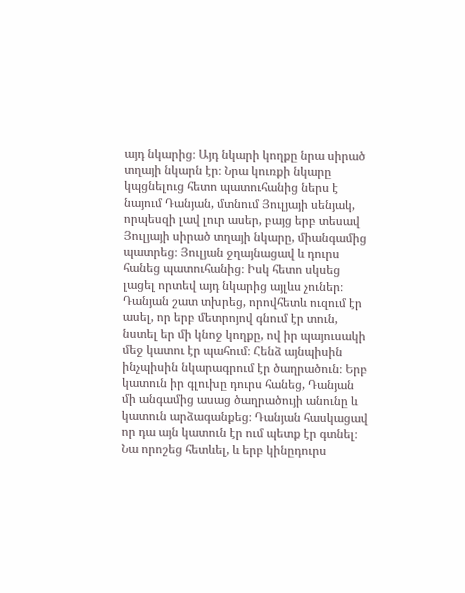այդ նկարից։ Այդ նկարի կողքը նրա սիրած տղայի նկարն էր։ Նրա կուռքի նկարը կպցնելուց հետո պատուհանից ներս է նայում Դանյան, մտնում Յուլյայի սենյակ, որպեսզի լավ լուր ասեր, բայց երբ տեսավ Յուլյայի սիրած տղայի նկարը, միանգամից պատրեց։ Յուլյան ջղայնացավ և դուրս հանեց պատուհանից։ Իսկ հետո սկսեց լացել որտեվ այդ նկարից այլևս չուներ։ Դանյան շատ տխրեց, որովհետև ուզում էր ասել, որ երբ մետրոյով գնում էր տուն, նստել եր մի կնոջ կողքը, ով իր պայուսակի մեջ կատու էր պահում։ Հենձ այնպիսին ինչպիսին նկարագրում էր ծաղրածուն։ Երբ կատուն իր գլուխը դուրս հանեց, Դանյան մի անգամից ասաց ծաղրածույի անունը և կատուն արձագանքեց։ Դանյան հասկացավ որ դա այն կատուն էր ում պետք էր գտնել։ Նա որոշեց հետևել, և երբ կինըդուրս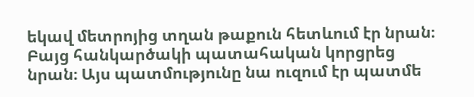եկավ մետրոյից տղան թաքուն հետևում էր նրան։ Բայց հանկարծակի պատահական կորցրեց նրան։ Այս պատմությունը նա ուզում էր պատմե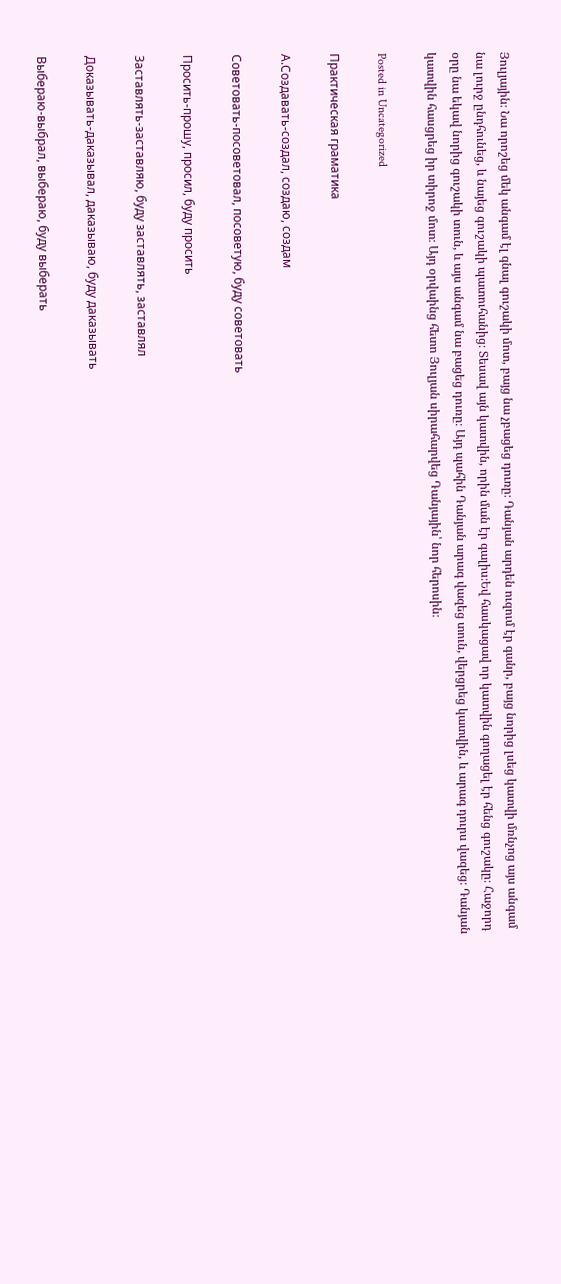Յուլյային։ Նա որոշեց մեկ անգամ էլ գնալ գուշակի մոտ, բայց նա չբացեց դուռը։ Դանյան արդեն ուզում էր գանր, բայց նորից լսեց կատվի մռնչոց այս անգամ նա լուրջ ընդհունեց, և նայեց գուշակի պատուհանից։ Տեսավ այն կատվին, որին ման էր գալիս։Եվ հասկացավ որ կատվին գողացել էր հենց գուշակը։ Հաջորդ օրը նա եկավ նորից գուշակի տուն, և այս անգամ նա բացեց դուռը։ Այդ պահին Դանյան արագ վազեց տուն, վերցրեց կատվին, և արագ դուրս վազեց։ Դանյան կատվին հասցրեց իր տիրոջ մոտ։ Այդ օրվաինց հետո Յուլյան սիրահարվեց Դանյային՝ նոր հերոսին։

Posted in Uncategorized

Практическая граматика

А.Создавать-создал, создаю, создам

Советовать-посоветовал, посоветую, буду советовать

Просить-прошу, просил, буду просить

Заставлять-заставляю, буду заставлять, заставлял

Доказывать-даказывал, даказываю, буду даказывать

Выбераю-выбрал, выбераю, буду выберать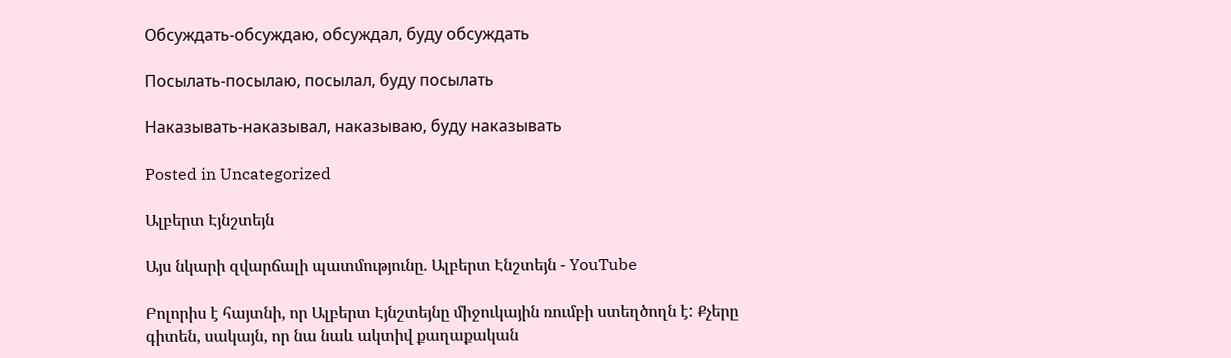Обсуждать-обсуждаю, обсуждал, буду обсуждать

Посылать-посылаю, посылал, буду посылать

Наказывать-наказывал, наказываю, буду наказывать

Posted in Uncategorized

Ալբերտ Էյնշտեյն

Այս նկարի զվարճալի պատմությունը. Ալբերտ Էնշտեյն - YouTube

Բոլորիս է հայտնի, որ Ալբերտ Էյնշտեյնը միջուկային ռումբի ստեղծողն է: Քչերը գիտեն, սակայն, որ նա նաև ակտիվ քաղաքական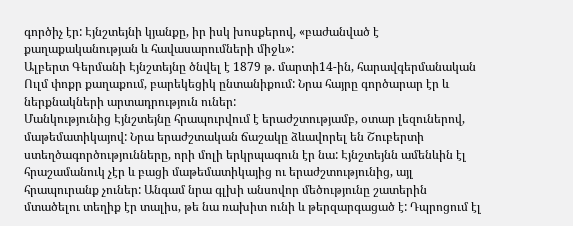գործիչ էր: Էյնշտեյնի կյանքը, իր իսկ խոսքերով, «բաժանված է քաղաքականության և հավասարումների միջև»:
Ալբերտ Գերմանի Էյնշտեյնը ծնվել է 1879 թ. մարտի14-ին, հարավգերմանական Ուլմ փոքր քաղաքում, բարեկեցիկ ընտանիքում: Նրա հայրը գործարար էր և ներքնակների արտադրություն ուներ:
Մանկությունից Էյնշտեյնը հրապուրվում է երաժշտությամբ, օտար լեզուներով, մաթեմատիկայով: Նրա երաժշտական ճաշակը ձևավորել են Շուբերտի ստեղծագործությունները, որի մոլի երկրպագուն էր նա: Էյնշտեյնն ամենևին էլ հրաշամանուկ չէր և բացի մաթեմատիկայից ու երաժշտությունից, այլ հրապուրանք չուներ: Անգամ նրա գլխի անսովոր մեծությունը շատերին մտածելու տեղիք էր տալիս, թե նա ռախիտ ունի և թերզարգացած է: Դպրոցում էլ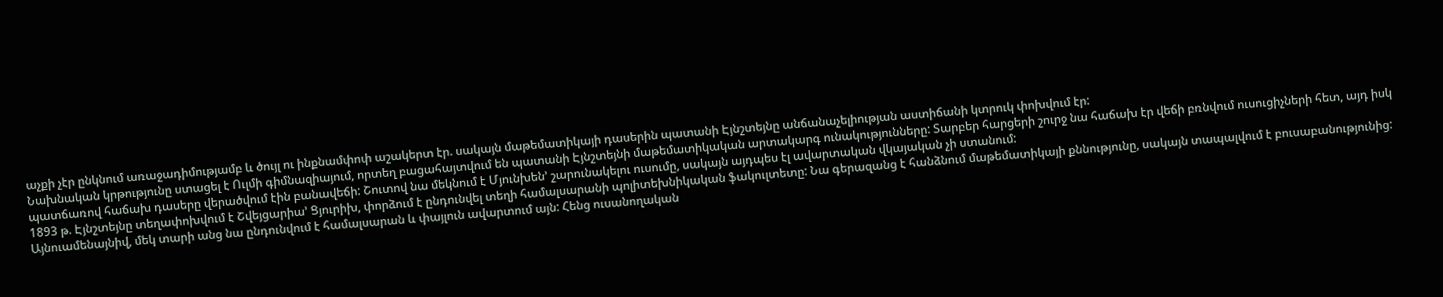աչքի չէր ընկնում առաջադիմությամբ և ծույլ ու ինքնամփոփ աշակերտ էր. սակայն մաթեմատիկայի դասերին պատանի Էյնշտեյնը անճանաչելիության աստիճանի կտրուկ փոխվում էր:
Նախնական կրթությունը ստացել է Ուլմի գիմնազիայում, որտեղ բացահայտվում են պատանի Էյնշտեյնի մաթեմատիկական արտակարգ ունակությունները: Տարբեր հարցերի շուրջ նա հաճախ էր վեճի բռնվում ուսուցիչների հետ, այդ իսկ պատճառով հաճախ դասերը վերածվում էին բանավեճի: Շուտով նա մեկնում է Մյունխեն’ շարունակելու ուսումը, սակայն այդպես էլ ավարտական վկայական չի ստանում:
1893 թ. Էյնշտեյնը տեղափոխվում է Շվեյցարիա’ Ցյուրիխ, փորձում է ընդունվել տեղի համալսարանի պոլիտեխնիկական ֆակուլտետը: Նա գերազանց է հանձնում մաթեմատիկայի քննությունը, սակայն տապալվում է բուսաբանությունից: Այնուամենայնիվ, մեկ տարի անց նա ընդունվում է համալսարան և փայլուն ավարտում այն: Հենց ուսանողական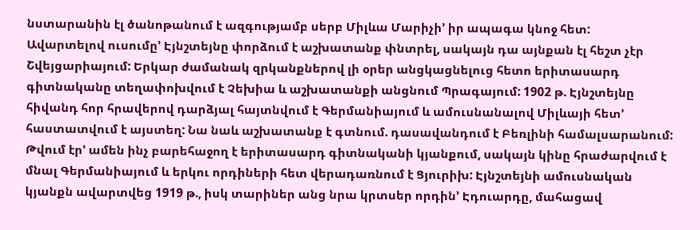նստարանին էլ ծանոթանում է ազգությամբ սերբ Միլևա Մարիչի’ իր ապագա կնոջ հետ:
Ավարտելով ուսումը’ Էյնշտեյնը փորձում է աշխատանք փնտրել, սակայն դա այնքան էլ հեշտ չէր Շվեյցարիայում: Երկար ժամանակ զրկանքներով լի օրեր անցկացնելուց հետո երիտասարդ գիտնականը տեղափոխվում է Չեխիա և աշխատանքի անցնում Պրագայում: 1902 թ. Էյնշտեյնը հիվանդ հոր հրավերով դարձյալ հայտնվում է Գերմանիայում և ամուսնանալով Միլևայի հետ’ հաստատվում է այստեղ: Նա նաև աշխատանք է գտնում. դասավանդում է Բեռլինի համալսարանում: Թվում էր’ ամեն ինչ բարեհաջող է երիտասարդ գիտնականի կյանքում, սակայն կինը հրաժարվում է մնալ Գերմանիայում և երկու որդիների հետ վերադառնում է Ցյուրիխ: Էյնշտեյնի ամուսնական կյանքն ավարտվեց 1919 թ., իսկ տարիներ անց նրա կրտսեր որդին’ Էդուարդը, մահացավ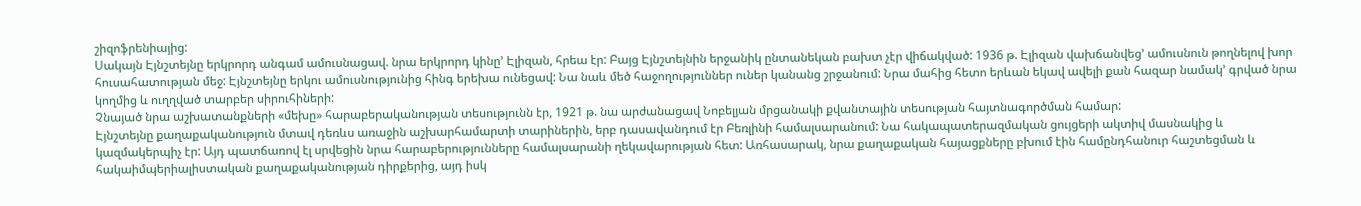շիզոֆրենիայից:
Սակայն Էյնշտեյնը երկրորդ անգամ ամուսնացավ. նրա երկրորդ կինը’ Էլիզան, հրեա էր: Բայց Էյնշտեյնին երջանիկ ընտանեկան բախտ չէր վիճակված: 1936 թ. Էլիզան վախճանվեց’ ամուսնուն թողնելով խոր հուսահատության մեջ: Էյնշտեյնը երկու ամուսնությունից հինգ երեխա ունեցավ: Նա նաև մեծ հաջողություններ ուներ կանանց շրջանում: Նրա մահից հետո երևան եկավ ավելի քան հազար նամակ’ գրված նրա կողմից և ուղղված տարբեր սիրուհիների:
Չնայած նրա աշխատանքների «մեխը» հարաբերականության տեսությունն էր, 1921 թ. նա արժանացավ Նոբելյան մրցանակի քվանտային տեսության հայտնագործման համար:
Էյնշտեյնը քաղաքականություն մտավ դեռևս առաջին աշխարհամարտի տարիներին, երբ դասավանդում էր Բեռլինի համալսարանում: Նա հակապատերազմական ցույցերի ակտիվ մասնակից և կազմակերպիչ էր: Այդ պատճառով էլ սրվեցին նրա հարաբերությունները համալսարանի ղեկավարության հետ: Առհասարակ, նրա քաղաքական հայացքները բխում էին համընդհանուր հաշտեցման և հակաիմպերիալիստական քաղաքականության դիրքերից, այդ իսկ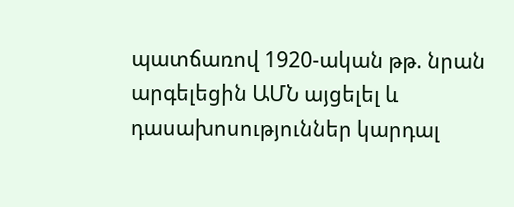պատճառով 1920-ական թթ. նրան արգելեցին ԱՄՆ այցելել և դասախոսություններ կարդալ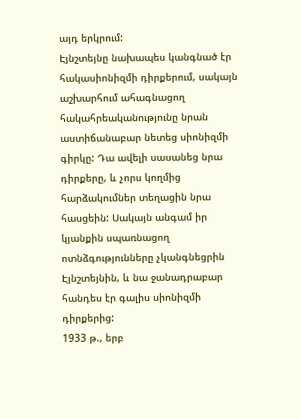այդ երկրում:
Էյնշտեյնը նախապես կանգնած էր հակասիոնիզմի դիրքերում, սակայն աշխարհում ահագնացող հակահրեականությունը նրան աստիճանաբար նետեց սիոնիզմի գիրկը: Դա ավելի սասանեց նրա դիրքերը, և չորս կողմից հարձակումներ տեղացին նրա հասցեին: Սակայն անգամ իր կյանքին սպառնացող ոտնձգությունները չկանգնեցրին Էյնշտեյնին, և նա ջանադրաբար հանդես էր գալիս սիոնիզմի դիրքերից:
1933 թ., երբ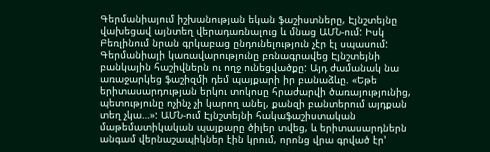Գերմանիայում իշխանության եկան ֆաշիստները, Էյնշտեյնը վախեցավ այնտեղ վերադառնալուց և մնաց ԱՄՆ-ում: Իսկ Բեռլինում նրան գրկաբաց ընդունելություն չէր էլ սպասում: Գերմանիայի կառավարությունը բռնագրավեց Էյնշտեյնի բանկային հաշիվներն ու ողջ ունեցվածքը: Այդ ժամանակ նա առաջարկեց ֆաշիզմի դեմ պայքարի իր բանաձևը. «Եթե երիտասարդության երկու տոկոսը հրաժարվի ծառայությունից, պետությունը ոչինչ չի կարող անել, քանզի բանտերում այդքան տեղ չկա…»: ԱՄՆ-ում Էյնշտեյնի հակաֆաշիստական մաթեմատիկական պայքարը ծիլեր տվեց, և երիտասարդներն անգամ վերնաշապիկներ էին կրում, որոնց վրա գրված էր’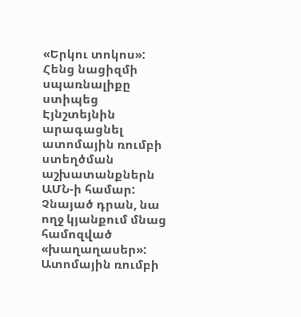«Երկու տոկոս»:
Հենց նացիզմի սպառնալիքը ստիպեց Էյնշտեյնին արագացնել ատոմային ռումբի ստեղծման աշխատանքներն ԱՄՆ-ի համար: Չնայած դրան, նա ողջ կյանքում մնաց համոզված «խաղաղասեր»: Ատոմային ռումբի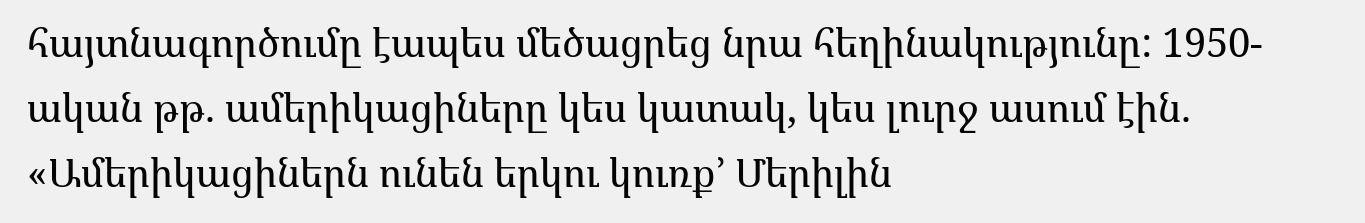հայտնագործումը էապես մեծացրեց նրա հեղինակությունը: 1950-ական թթ. ամերիկացիները կես կատակ, կես լուրջ ասում էին. «Ամերիկացիներն ունեն երկու կուռք’ Մերիլին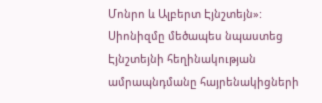Մոնրո և Ալբերտ Էյնշտեյն»:
Սիոնիզմը մեծապես նպաստեց Էյնշտեյնի հեղինակության ամրապնդմանը հայրենակիցների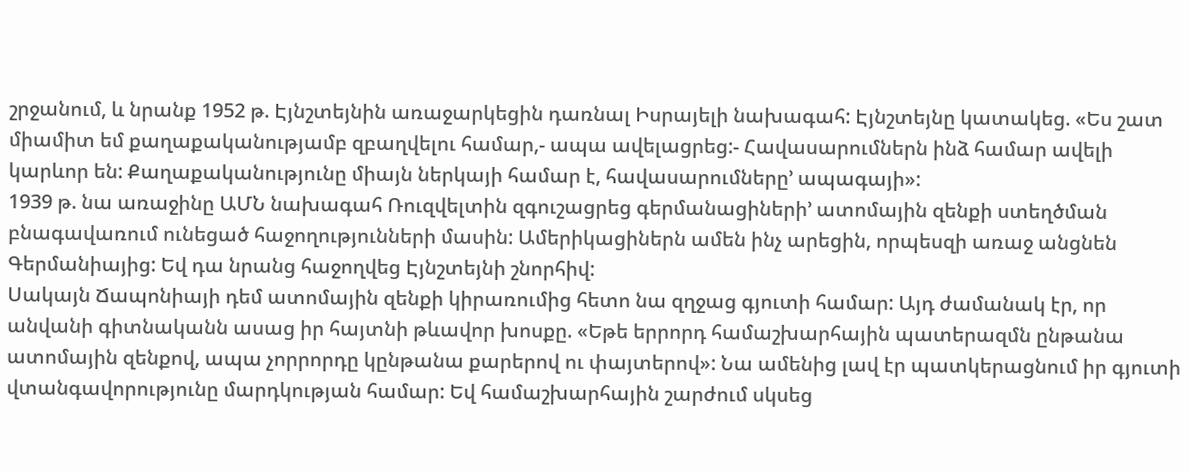շրջանում, և նրանք 1952 թ. Էյնշտեյնին առաջարկեցին դառնալ Իսրայելի նախագահ: Էյնշտեյնը կատակեց. «Ես շատ միամիտ եմ քաղաքականությամբ զբաղվելու համար,- ապա ավելացրեց:- Հավասարումներն ինձ համար ավելի կարևոր են: Քաղաքականությունը միայն ներկայի համար է, հավասարումները’ ապագայի»:
1939 թ. նա առաջինը ԱՄՆ նախագահ Ռուզվելտին զգուշացրեց գերմանացիների’ ատոմային զենքի ստեղծման բնագավառում ունեցած հաջողությունների մասին: Ամերիկացիներն ամեն ինչ արեցին, որպեսզի առաջ անցնեն Գերմանիայից: Եվ դա նրանց հաջողվեց Էյնշտեյնի շնորհիվ:
Սակայն Ճապոնիայի դեմ ատոմային զենքի կիրառումից հետո նա զղջաց գյուտի համար: Այդ ժամանակ էր, որ անվանի գիտնականն ասաց իր հայտնի թևավոր խոսքը. «Եթե երրորդ համաշխարհային պատերազմն ընթանա ատոմային զենքով, ապա չորրորդը կընթանա քարերով ու փայտերով»: Նա ամենից լավ էր պատկերացնում իր գյուտի վտանգավորությունը մարդկության համար: Եվ համաշխարհային շարժում սկսեց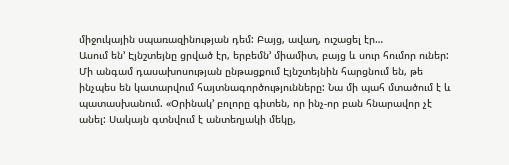միջուկային սպառազինության դեմ: Բայց, ավաղ, ուշացել էր…
Ասում են’ Էյնշտեյնը ցրված էր, երբեմն’ միամիտ, բայց և սուր հումոր ուներ:
Մի անգամ դասախոսության ընթացքում Էյնշտեյնին հարցնում են, թե ինչպես են կատարվում հայտնագործությունները: Նա մի պահ մտածում է և պատասխանում. «Օրինակ’ բոլորը գիտեն, որ ինչ-որ բան հնարավոր չէ անել: Սակայն գտնվում է անտեղյակի մեկը,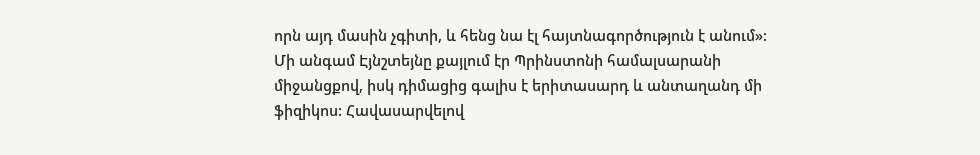որն այդ մասին չգիտի, և հենց նա էլ հայտնագործություն է անում»:
Մի անգամ Էյնշտեյնը քայլում էր Պրինստոնի համալսարանի միջանցքով, իսկ դիմացից գալիս է երիտասարդ և անտաղանդ մի ֆիզիկոս: Հավասարվելով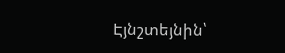Էյնշտեյնին՝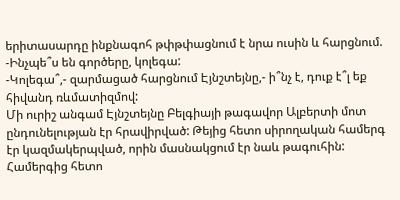երիտասարդը ինքնագոհ թփթփացնում է նրա ուսին և հարցնում.
-Ինչպե՞ս են գործերը, կոլեգա:
-Կոլեգա՞,- զարմացած հարցնում Էյնշտեյնը,- ի՞նչ է, դուք է՞լ եք հիվանդ ռևմատիզմով:
Մի ուրիշ անգամ Էյնշտեյնը Բելգիայի թագավոր Ալբերտի մոտ ընդունելության էր հրավիրված: Թեյից հետո սիրողական համերգ էր կազմակերպված, որին մասնակցում էր նաև թագուհին: Համերգից հետո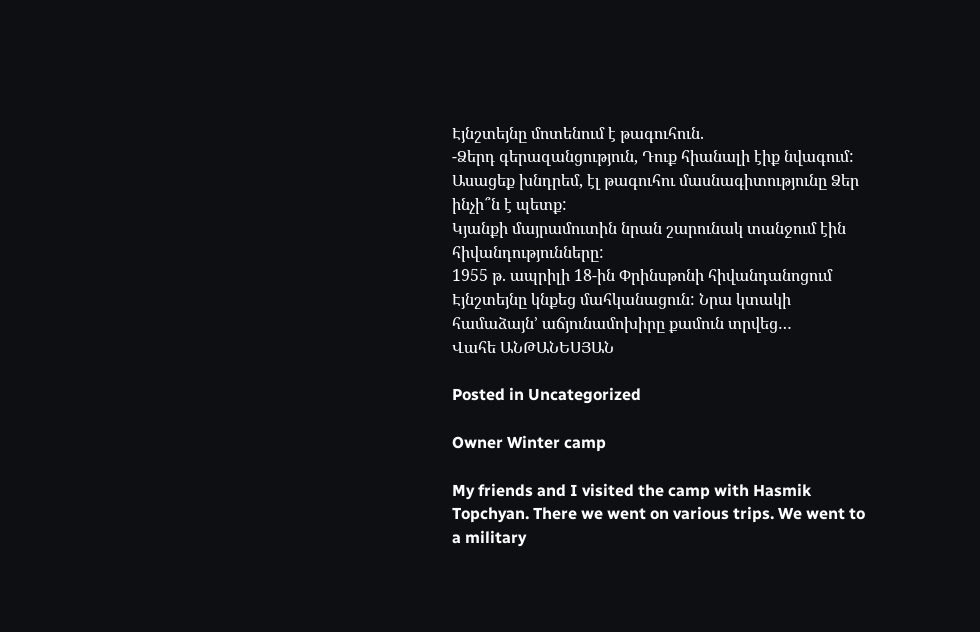Էյնշտեյնը մոտենում է թագուհուն.
-Ձերդ գերազանցություն, Դուք հիանալի էիք նվագում: Ասացեք խնդրեմ, էլ թագուհու մասնագիտությունը Ձեր ինչի՞ն է պետք:
Կյանքի մայրամուտին նրան շարունակ տանջում էին հիվանդությունները:
1955 թ. ապրիլի 18-ին Փրինսթոնի հիվանդանոցում Էյնշտեյնը կնքեց մահկանացուն: Նրա կտակի համաձայն’ աճյունամոխիրը քամուն տրվեց…
Վահե ԱՆԹԱՆԵՍՅԱՆ

Posted in Uncategorized

Owner Winter camp

My friends and I visited the camp with Hasmik Topchyan. There we went on various trips. We went to a military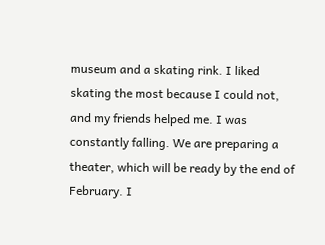museum and a skating rink. I liked skating the most because I could not, and my friends helped me. I was constantly falling. We are preparing a theater, which will be ready by the end of February. I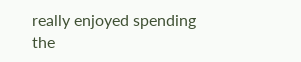really enjoyed spending the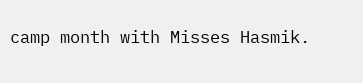camp month with Misses Hasmik.